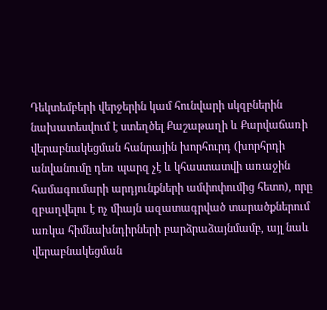Դեկտեմբերի վերջերին կամ հունվարի սկզբներին նախատեսվում է ստեղծել Քաշաթաղի և Քարվաճառի վերաբնակեցման հանրային խորհուրդ (խորհրդի անվանումը դեռ պարզ չէ և կհաստատվի առաջին համագումարի արդյունքների ամփոփումից հետո), որը զբաղվելու է ոչ միայն ազատագրված տարածքներում առկա հիմնախնդիրների բարձրաձայնմամբ, այլ նաև վերաբնակեցման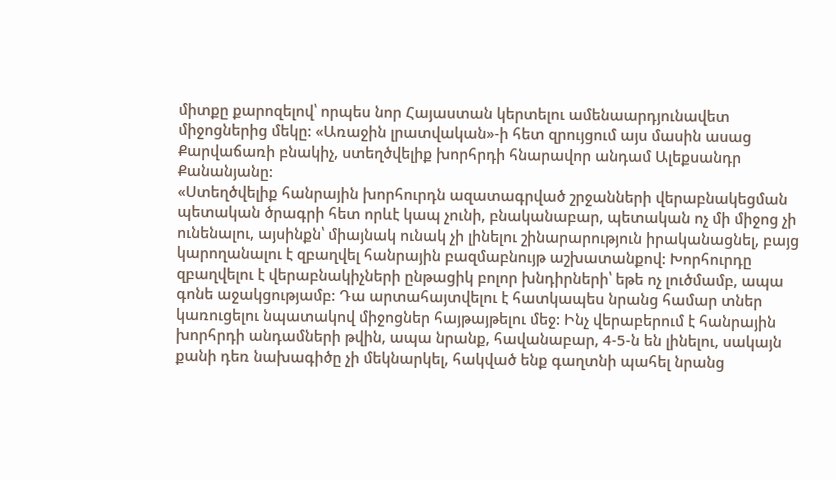միտքը քարոզելով՝ որպես նոր Հայաստան կերտելու ամենաարդյունավետ միջոցներից մեկը: «Առաջին լրատվական»-ի հետ զրույցում այս մասին ասաց Քարվաճառի բնակիչ, ստեղծվելիք խորհրդի հնարավոր անդամ Ալեքսանդր Քանանյանը:
«Ստեղծվելիք հանրային խորհուրդն ազատագրված շրջանների վերաբնակեցման պետական ծրագրի հետ որևէ կապ չունի, բնականաբար, պետական ոչ մի միջոց չի ունենալու, այսինքն՝ միայնակ ունակ չի լինելու շինարարություն իրականացնել, բայց կարողանալու է զբաղվել հանրային բազմաբնույթ աշխատանքով: Խորհուրդը զբաղվելու է վերաբնակիչների ընթացիկ բոլոր խնդիրների՝ եթե ոչ լուծմամբ, ապա գոնե աջակցությամբ: Դա արտահայտվելու է հատկապես նրանց համար տներ կառուցելու նպատակով միջոցներ հայթայթելու մեջ: Ինչ վերաբերում է հանրային խորհրդի անդամների թվին, ապա նրանք, հավանաբար, 4-5-ն են լինելու, սակայն քանի դեռ նախագիծը չի մեկնարկել, հակված ենք գաղտնի պահել նրանց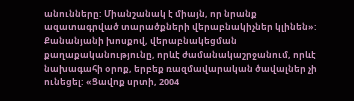անունները: Միանշանակ է միայն, որ նրանք ազատագրված տարածքների վերաբնակիչներ կլինեն»:
Քանանյանի խոսքով, վերաբնակեցման քաղաքականությունը, որևէ ժամանակաշրջանում, որևէ նախագահի օրոք, երբեք ռազմավարական ծավալներ չի ունեցել: «Ցավոք սրտի, 2004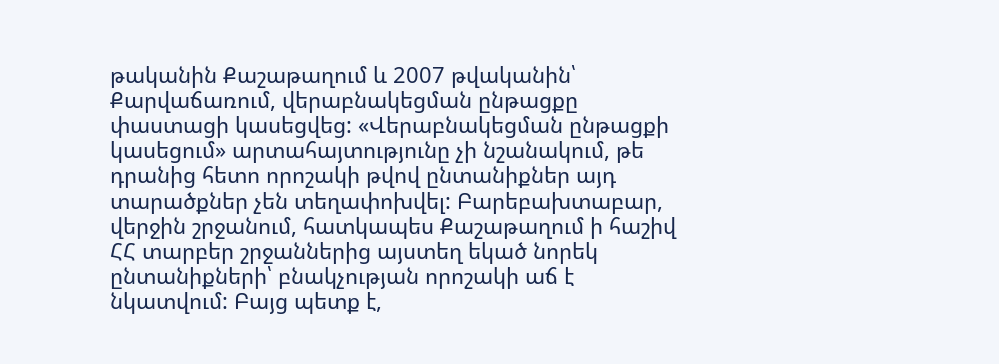թականին Քաշաթաղում և 2007 թվականին՝ Քարվաճառում, վերաբնակեցման ընթացքը փաստացի կասեցվեց: «Վերաբնակեցման ընթացքի կասեցում» արտահայտությունը չի նշանակում, թե դրանից հետո որոշակի թվով ընտանիքներ այդ տարածքներ չեն տեղափոխվել: Բարեբախտաբար, վերջին շրջանում, հատկապես Քաշաթաղում ի հաշիվ ՀՀ տարբեր շրջաններից այստեղ եկած նորեկ ընտանիքների՝ բնակչության որոշակի աճ է նկատվում: Բայց պետք է,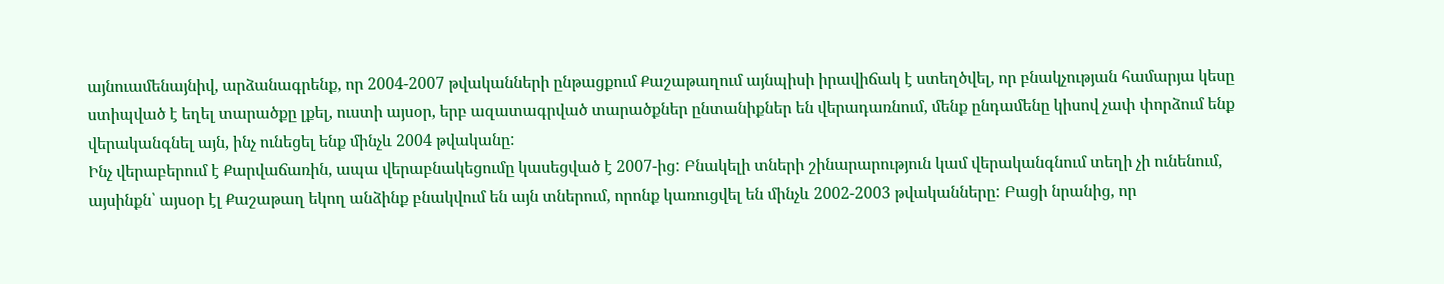այնուամենայնիվ, արձանագրենք, որ 2004-2007 թվականների ընթացքում Քաշաթաղում այնպիսի իրավիճակ է ստեղծվել, որ բնակչության համարյա կեսը ստիպված է եղել տարածքը լքել, ուստի այսօր, երբ ազատագրված տարածքներ ընտանիքներ են վերադառնում, մենք ընդամենը կիսով չափ փորձում ենք վերականգնել այն, ինչ ունեցել ենք մինչև 2004 թվականը:
Ինչ վերաբերում է Քարվաճառին, ապա վերաբնակեցումը կասեցված է 2007-ից: Բնակելի տների շինարարություն կամ վերականգնում տեղի չի ունենում, այսինքն՝ այսօր էլ Քաշաթաղ եկող անձինք բնակվում են այն տներում, որոնք կառուցվել են մինչև 2002-2003 թվականները: Բացի նրանից, որ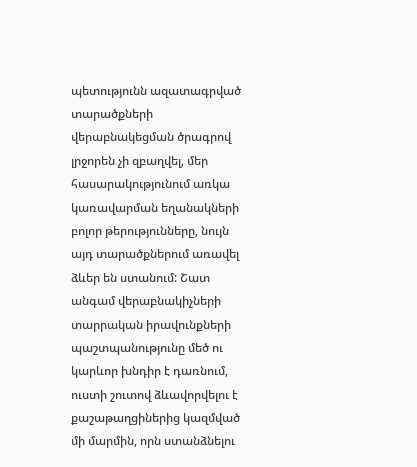պետությունն ազատագրված տարածքների վերաբնակեցման ծրագրով լրջորեն չի զբաղվել, մեր հասարակությունում առկա կառավարման եղանակների բոլոր թերությունները, նույն այդ տարածքներում առավել ձևեր են ստանում: Շատ անգամ վերաբնակիչների տարրական իրավունքների պաշտպանությունը մեծ ու կարևոր խնդիր է դառնում, ուստի շուտով ձևավորվելու է քաշաթաղցիներից կազմված մի մարմին, որն ստանձնելու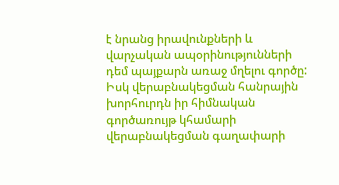է նրանց իրավունքների և վարչական ապօրինությունների դեմ պայքարն առաջ մղելու գործը: Իսկ վերաբնակեցման հանրային խորհուրդն իր հիմնական գործառույթ կհամարի վերաբնակեցման գաղափարի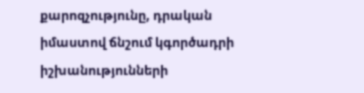քարոզչությունը, դրական իմաստով ճնշում կգործադրի իշխանությունների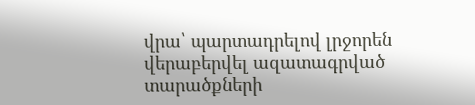վրա՝ պարտադրելով լրջորեն վերաբերվել ազատագրված տարածքների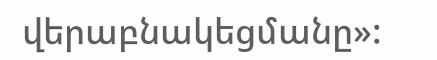վերաբնակեցմանը»: